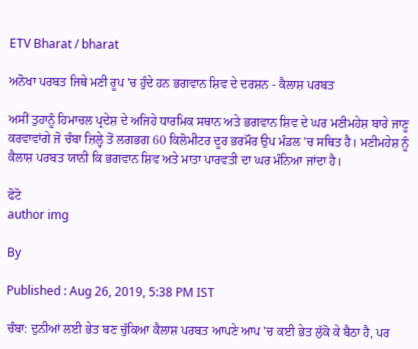ETV Bharat / bharat

ਅਨੋਖਾ ਪਰਬਤ ਜਿਥੇ ਮਣੀ ਰੂਪ 'ਚ ਹੁੰਦੇ ਹਨ ਭਗਵਾਨ ਸ਼ਿਵ ਦੇ ਦਰਸ਼ਨ - ਕੈਲਾਸ਼ ਪਰਬਤ

ਅਸੀਂ ਤੁਹਾਨੂੰ ਹਿਮਾਚਲ ਪ੍ਰਦੇਸ਼ ਦੇ ਅਜਿਹੇ ਧਾਰਮਿਕ ਸਥਾਨ ਅਤੇ ਭਗਵਾਨ ਸ਼ਿਵ ਦੇ ਘਰ ਮਣੀਮਹੇਸ਼ ਬਾਰੇ ਜਾਣੂ ਕਰਵਾਵਾਂਗੇ ਜੋ ਚੰਬਾ ਜ਼ਿਲ੍ਹੇ ਤੋਂ ਲਗਭਗ 60 ਕਿਲੋਮੀਟਰ ਦੂਰ ਭਰਮੌਰ ਉਪ ਮੰਡਲ 'ਚ ਸਥਿਤ ਹੈ। ਮਣੀਮਹੇਸ਼ ਨੂੰ ਕੈਲਾਸ਼ ਪਰਬਤ ਯਾਨੀ ਕਿ ਭਗਵਾਨ ਸ਼ਿਵ ਅਤੇ ਮਾਤਾ ਪਾਰਵਤੀ ਦਾ ਘਰ ਮੰਨਿਆ ਜਾਂਦਾ ਹੈ।

ਫੋਟੋ
author img

By

Published : Aug 26, 2019, 5:38 PM IST

ਚੰਬਾ: ਦੁਨੀਆਂ ਲਈ ਭੇਤ ਬਣ ਚੁੱਕਿਆ ਕੈਲਾਸ਼ ਪਰਬਤ ਆਪਣੇ ਆਪ 'ਚ ਕਈ ਭੇਤ ਲੁੱਕੋ ਕੇ ਬੈਠਾ ਹੈ, ਪਰ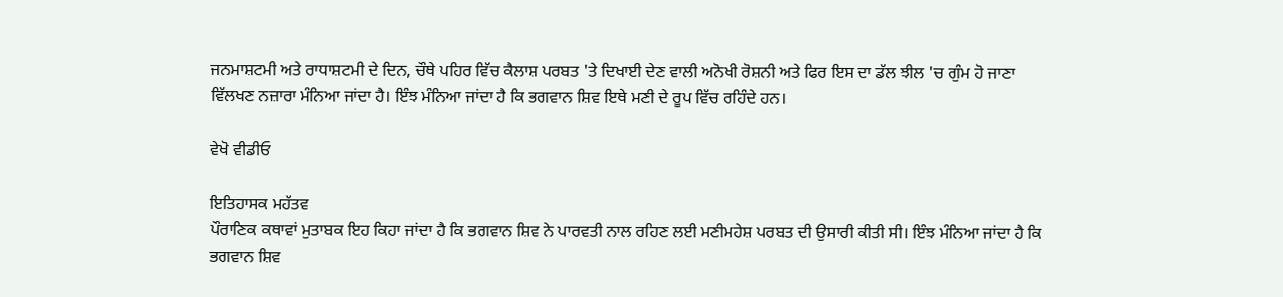ਜਨਮਾਸ਼ਟਮੀ ਅਤੇ ਰਾਧਾਸ਼ਟਮੀ ਦੇ ਦਿਨ, ਚੌਥੇ ਪਹਿਰ ਵਿੱਚ ਕੈਲਾਸ਼ ਪਰਬਤ 'ਤੇ ਦਿਖਾਈ ਦੇਣ ਵਾਲੀ ਅਨੋਖੀ ਰੋਸ਼ਨੀ ਅਤੇ ਫਿਰ ਇਸ ਦਾ ਡੱਲ ਝੀਲ 'ਚ ਗੁੰਮ ਹੋ ਜਾਣਾ ਵਿੱਲਖਣ ਨਜ਼ਾਰਾ ਮੰਨਿਆ ਜਾਂਦਾ ਹੈ। ਇੰਝ ਮੰਨਿਆ ਜਾਂਦਾ ਹੈ ਕਿ ਭਗਵਾਨ ਸ਼ਿਵ ਇਥੇ ਮਣੀ ਦੇ ਰੂਪ ਵਿੱਚ ਰਹਿੰਦੇ ਹਨ।

ਵੇਖੋ ਵੀਡੀਓ

ਇਤਿਹਾਸਕ ਮਹੱਤਵ
ਪੌਰਾਣਿਕ ਕਥਾਵਾਂ ਮੁਤਾਬਕ ਇਹ ਕਿਹਾ ਜਾਂਦਾ ਹੈ ਕਿ ਭਗਵਾਨ ਸ਼ਿਵ ਨੇ ਪਾਰਵਤੀ ਨਾਲ ਰਹਿਣ ਲਈ ਮਣੀਮਹੇਸ਼ ਪਰਬਤ ਦੀ ਉਸਾਰੀ ਕੀਤੀ ਸੀ। ਇੰਝ ਮੰਨਿਆ ਜਾਂਦਾ ਹੈ ਕਿ ਭਗਵਾਨ ਸ਼ਿਵ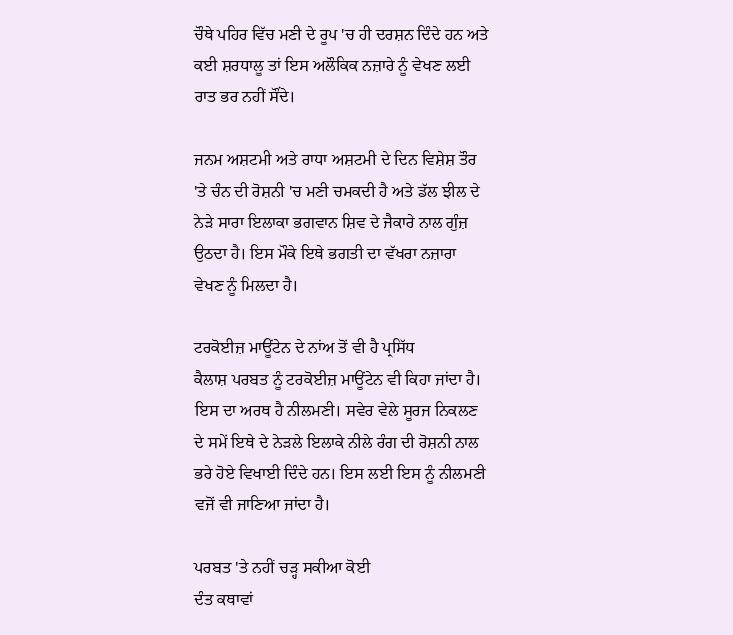ਚੌਥੇ ਪਹਿਰ ਵਿੱਚ ਮਣੀ ਦੇ ਰੂਪ 'ਚ ਹੀ ਦਰਸ਼ਨ ਦਿੰਦੇ ਹਨ ਅਤੇ ਕਈ ਸ਼ਰਧਾਲੂ ਤਾਂ ਇਸ ਅਲੌਕਿਕ ਨਜ਼ਾਰੇ ਨੂੰ ਵੇਖਣ ਲਈ ਰਾਤ ਭਰ ਨਹੀਂ ਸੌਂਦੇ।

ਜਨਮ ਅਸ਼ਟਮੀ ਅਤੇ ਰਾਧਾ ਅਸ਼ਟਮੀ ਦੇ ਦਿਨ ਵਿਸ਼ੇਸ਼ ਤੌਰ 'ਤੇ ਚੰਨ ਦੀ ਰੋਸ਼ਨੀ 'ਚ ਮਣੀ ਚਮਕਦੀ ਹੈ ਅਤੇ ਡੱਲ ਝੀਲ ਦੇ ਨੇੜੇ ਸਾਰਾ ਇਲਾਕਾ ਭਗਵਾਨ ਸ਼ਿਵ ਦੇ ਜੈਕਾਰੇ ਨਾਲ ਗੁੰਜ਼ ਉਠਦਾ ਹੈ। ਇਸ ਮੌਕੇ ਇਥੇ ਭਗਤੀ ਦਾ ਵੱਖਰਾ ਨਜ਼ਾਰਾ ਵੇਖਣ ਨੂੰ ਮਿਲਦਾ ਹੈ।

ਟਰਕੋਈਜ਼ ਮਾਊਂਟੇਨ ਦੇ ਨਾਂਅ ਤੋਂ ਵੀ ਹੈ ਪ੍ਰਸਿੱਧ
ਕੈਲਾਸ਼ ਪਰਬਤ ਨੂੰ ਟਰਕੋਈਜ਼ ਮਾਊਂਟੇਨ ਵੀ ਕਿਹਾ ਜਾਂਦਾ ਹੈ। ਇਸ ਦਾ ਅਰਥ ਹੈ ਨੀਲਮਣੀ। ਸਵੇਰ ਵੇਲੇ ਸੂਰਜ ਨਿਕਲਣ ਦੇ ਸਮੇਂ ਇਥੇ ਦੇ ਨੇੜਲੇ ਇਲਾਕੇ ਨੀਲੇ ਰੰਗ ਦੀ ਰੋਸ਼ਨੀ ਨਾਲ ਭਰੇ ਹੋਏ ਵਿਖਾਈ ਦਿੰਦੇ ਹਨ। ਇਸ ਲਈ ਇਸ ਨੂੰ ਨੀਲਮਣੀ ਵਜੋਂ ਵੀ ਜਾਣਿਆ ਜਾਂਦਾ ਹੈ।

ਪਰਬਤ 'ਤੇ ਨਹੀਂ ਚੜ੍ਹ ਸਕੀਆ ਕੋਈ
ਦੰਤ ਕਥਾਵਾਂ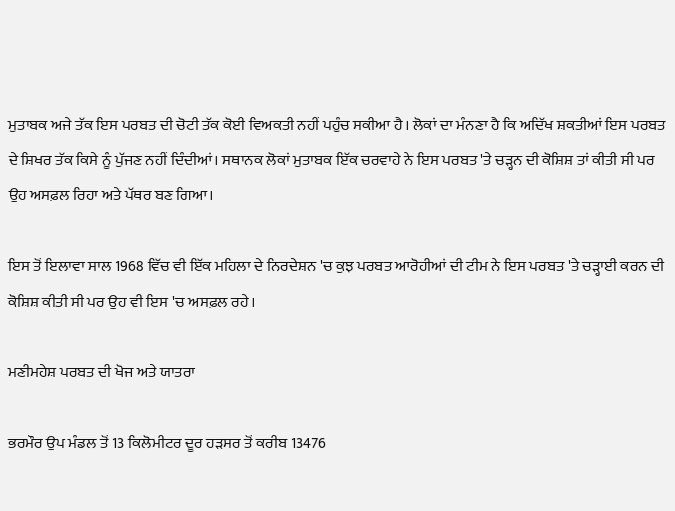ਮੁਤਾਬਕ ਅਜੇ ਤੱਕ ਇਸ ਪਰਬਤ ਦੀ ਚੋਟੀ ਤੱਕ ਕੋਈ ਵਿਅਕਤੀ ਨਹੀਂ ਪਹੁੰਚ ਸਕੀਆ ਹੈ। ਲੋਕਾਂ ਦਾ ਮੰਨਣਾ ਹੈ ਕਿ ਅਦਿੱਖ ਸ਼ਕਤੀਆਂ ਇਸ ਪਰਬਤ ਦੇ ਸ਼ਿਖਰ ਤੱਕ ਕਿਸੇ ਨੂੰ ਪੁੱਜਣ ਨਹੀਂ ਦਿੰਦੀਆਂ। ਸਥਾਨਕ ਲੋਕਾਂ ਮੁਤਾਬਕ ਇੱਕ ਚਰਵਾਹੇ ਨੇ ਇਸ ਪਰਬਤ 'ਤੇ ਚੜ੍ਹਨ ਦੀ ਕੋਸ਼ਿਸ਼ ਤਾਂ ਕੀਤੀ ਸੀ ਪਰ ਉਹ ਅਸਫ਼ਲ ਰਿਹਾ ਅਤੇ ਪੱਥਰ ਬਣ ਗਿਆ।

ਇਸ ਤੋਂ ਇਲਾਵਾ ਸਾਲ 1968 ਵਿੱਚ ਵੀ ਇੱਕ ਮਹਿਲਾ ਦੇ ਨਿਰਦੇਸ਼ਨ 'ਚ ਕੁਝ ਪਰਬਤ ਆਰੋਹੀਆਂ ਦੀ ਟੀਮ ਨੇ ਇਸ ਪਰਬਤ 'ਤੇ ਚੜ੍ਹਾਈ ਕਰਨ ਦੀ ਕੋਸ਼ਿਸ਼ ਕੀਤੀ ਸੀ ਪਰ ਉਹ ਵੀ ਇਸ 'ਚ ਅਸਫ਼ਲ ਰਹੇ।

ਮਣੀਮਹੇਸ਼ ਪਰਬਤ ਦੀ ਖੋਜ ਅਤੇ ਯਾਤਰਾ

ਭਰਮੌਰ ਉਪ ਮੰਡਲ ਤੋਂ 13 ਕਿਲੋਮੀਟਰ ਦੂਰ ਹੜਸਰ ਤੋਂ ਕਰੀਬ 13476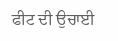ਫੀਟ ਦੀ ਉਚਾਈ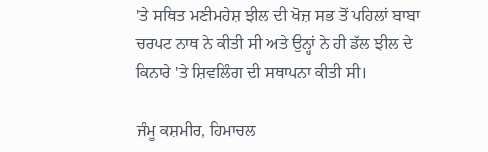'ਤੇ ਸਥਿਤ ਮਣੀਮਹੇਸ਼ ਝੀਲ ਦੀ ਖੋਜ਼ ਸਭ ਤੋਂ ਪਹਿਲਾਂ ਬਾਬਾ ਚਰਪਟ ਨਾਥ ਨੇ ਕੀਤੀ ਸੀ ਅਤੇ ਉਨ੍ਹਾਂ ਨੇ ਹੀ ਡੱਲ ਝੀਲ ਦੇ ਕਿਨਾਰੇ 'ਤੇ ਸ਼ਿਵਲਿੰਗ ਦੀ ਸਥਾਪਨਾ ਕੀਤੀ ਸੀ।

ਜੰਮੂ ਕਸ਼ਮੀਰ, ਹਿਮਾਚਲ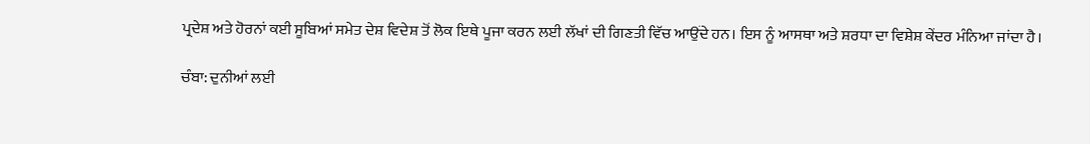ਪ੍ਰਦੇਸ਼ ਅਤੇ ਹੋਰਨਾਂ ਕਈ ਸੂਬਿਆਂ ਸਮੇਤ ਦੇਸ਼ ਵਿਦੇਸ਼ ਤੋਂ ਲੋਕ ਇਥੇ ਪੂਜਾ ਕਰਨ ਲਈ ਲੱਖਾਂ ਦੀ ਗਿਣਤੀ ਵਿੱਚ ਆਉਂਦੇ ਹਨ। ਇਸ ਨੂੰ ਆਸਥਾ ਅਤੇ ਸ਼ਰਧਾ ਦਾ ਵਿਸ਼ੇਸ਼ ਕੇਂਦਰ ਮੰਨਿਆ ਜਾਂਦਾ ਹੈ।

ਚੰਬਾ: ਦੁਨੀਆਂ ਲਈ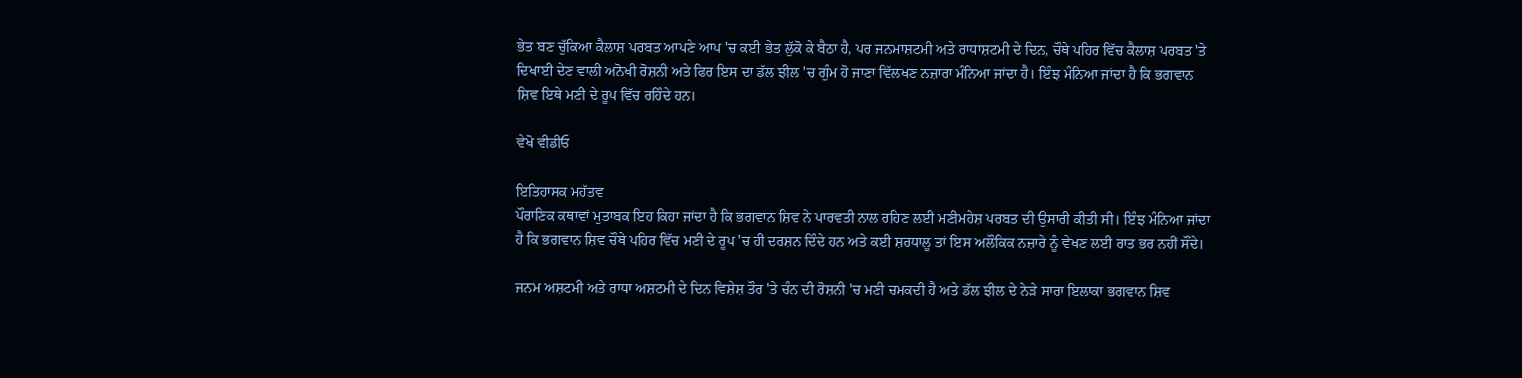ਭੇਤ ਬਣ ਚੁੱਕਿਆ ਕੈਲਾਸ਼ ਪਰਬਤ ਆਪਣੇ ਆਪ 'ਚ ਕਈ ਭੇਤ ਲੁੱਕੋ ਕੇ ਬੈਠਾ ਹੈ, ਪਰ ਜਨਮਾਸ਼ਟਮੀ ਅਤੇ ਰਾਧਾਸ਼ਟਮੀ ਦੇ ਦਿਨ, ਚੌਥੇ ਪਹਿਰ ਵਿੱਚ ਕੈਲਾਸ਼ ਪਰਬਤ 'ਤੇ ਦਿਖਾਈ ਦੇਣ ਵਾਲੀ ਅਨੋਖੀ ਰੋਸ਼ਨੀ ਅਤੇ ਫਿਰ ਇਸ ਦਾ ਡੱਲ ਝੀਲ 'ਚ ਗੁੰਮ ਹੋ ਜਾਣਾ ਵਿੱਲਖਣ ਨਜ਼ਾਰਾ ਮੰਨਿਆ ਜਾਂਦਾ ਹੈ। ਇੰਝ ਮੰਨਿਆ ਜਾਂਦਾ ਹੈ ਕਿ ਭਗਵਾਨ ਸ਼ਿਵ ਇਥੇ ਮਣੀ ਦੇ ਰੂਪ ਵਿੱਚ ਰਹਿੰਦੇ ਹਨ।

ਵੇਖੋ ਵੀਡੀਓ

ਇਤਿਹਾਸਕ ਮਹੱਤਵ
ਪੌਰਾਣਿਕ ਕਥਾਵਾਂ ਮੁਤਾਬਕ ਇਹ ਕਿਹਾ ਜਾਂਦਾ ਹੈ ਕਿ ਭਗਵਾਨ ਸ਼ਿਵ ਨੇ ਪਾਰਵਤੀ ਨਾਲ ਰਹਿਣ ਲਈ ਮਣੀਮਹੇਸ਼ ਪਰਬਤ ਦੀ ਉਸਾਰੀ ਕੀਤੀ ਸੀ। ਇੰਝ ਮੰਨਿਆ ਜਾਂਦਾ ਹੈ ਕਿ ਭਗਵਾਨ ਸ਼ਿਵ ਚੌਥੇ ਪਹਿਰ ਵਿੱਚ ਮਣੀ ਦੇ ਰੂਪ 'ਚ ਹੀ ਦਰਸ਼ਨ ਦਿੰਦੇ ਹਨ ਅਤੇ ਕਈ ਸ਼ਰਧਾਲੂ ਤਾਂ ਇਸ ਅਲੌਕਿਕ ਨਜ਼ਾਰੇ ਨੂੰ ਵੇਖਣ ਲਈ ਰਾਤ ਭਰ ਨਹੀਂ ਸੌਂਦੇ।

ਜਨਮ ਅਸ਼ਟਮੀ ਅਤੇ ਰਾਧਾ ਅਸ਼ਟਮੀ ਦੇ ਦਿਨ ਵਿਸ਼ੇਸ਼ ਤੌਰ 'ਤੇ ਚੰਨ ਦੀ ਰੋਸ਼ਨੀ 'ਚ ਮਣੀ ਚਮਕਦੀ ਹੈ ਅਤੇ ਡੱਲ ਝੀਲ ਦੇ ਨੇੜੇ ਸਾਰਾ ਇਲਾਕਾ ਭਗਵਾਨ ਸ਼ਿਵ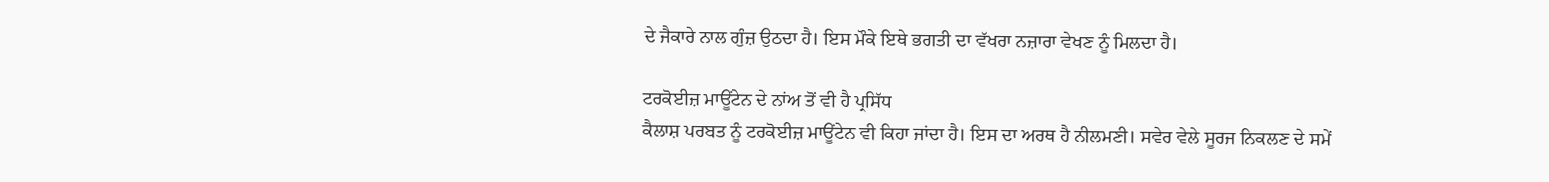ਦੇ ਜੈਕਾਰੇ ਨਾਲ ਗੁੰਜ਼ ਉਠਦਾ ਹੈ। ਇਸ ਮੌਕੇ ਇਥੇ ਭਗਤੀ ਦਾ ਵੱਖਰਾ ਨਜ਼ਾਰਾ ਵੇਖਣ ਨੂੰ ਮਿਲਦਾ ਹੈ।

ਟਰਕੋਈਜ਼ ਮਾਊਂਟੇਨ ਦੇ ਨਾਂਅ ਤੋਂ ਵੀ ਹੈ ਪ੍ਰਸਿੱਧ
ਕੈਲਾਸ਼ ਪਰਬਤ ਨੂੰ ਟਰਕੋਈਜ਼ ਮਾਊਂਟੇਨ ਵੀ ਕਿਹਾ ਜਾਂਦਾ ਹੈ। ਇਸ ਦਾ ਅਰਥ ਹੈ ਨੀਲਮਣੀ। ਸਵੇਰ ਵੇਲੇ ਸੂਰਜ ਨਿਕਲਣ ਦੇ ਸਮੇਂ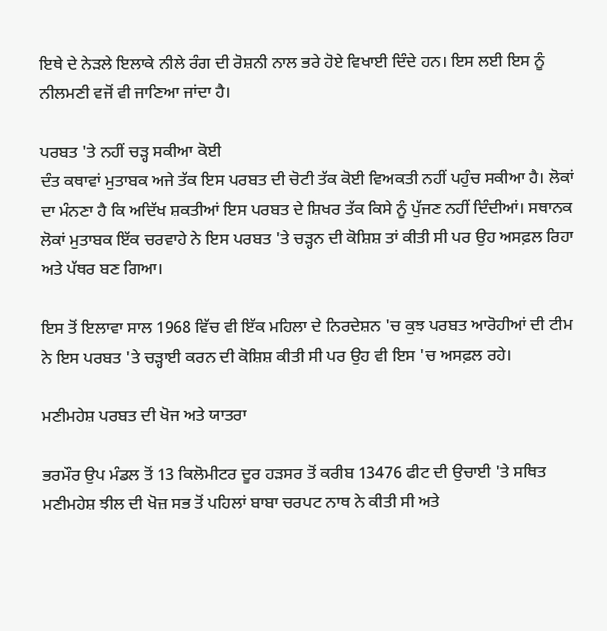ਇਥੇ ਦੇ ਨੇੜਲੇ ਇਲਾਕੇ ਨੀਲੇ ਰੰਗ ਦੀ ਰੋਸ਼ਨੀ ਨਾਲ ਭਰੇ ਹੋਏ ਵਿਖਾਈ ਦਿੰਦੇ ਹਨ। ਇਸ ਲਈ ਇਸ ਨੂੰ ਨੀਲਮਣੀ ਵਜੋਂ ਵੀ ਜਾਣਿਆ ਜਾਂਦਾ ਹੈ।

ਪਰਬਤ 'ਤੇ ਨਹੀਂ ਚੜ੍ਹ ਸਕੀਆ ਕੋਈ
ਦੰਤ ਕਥਾਵਾਂ ਮੁਤਾਬਕ ਅਜੇ ਤੱਕ ਇਸ ਪਰਬਤ ਦੀ ਚੋਟੀ ਤੱਕ ਕੋਈ ਵਿਅਕਤੀ ਨਹੀਂ ਪਹੁੰਚ ਸਕੀਆ ਹੈ। ਲੋਕਾਂ ਦਾ ਮੰਨਣਾ ਹੈ ਕਿ ਅਦਿੱਖ ਸ਼ਕਤੀਆਂ ਇਸ ਪਰਬਤ ਦੇ ਸ਼ਿਖਰ ਤੱਕ ਕਿਸੇ ਨੂੰ ਪੁੱਜਣ ਨਹੀਂ ਦਿੰਦੀਆਂ। ਸਥਾਨਕ ਲੋਕਾਂ ਮੁਤਾਬਕ ਇੱਕ ਚਰਵਾਹੇ ਨੇ ਇਸ ਪਰਬਤ 'ਤੇ ਚੜ੍ਹਨ ਦੀ ਕੋਸ਼ਿਸ਼ ਤਾਂ ਕੀਤੀ ਸੀ ਪਰ ਉਹ ਅਸਫ਼ਲ ਰਿਹਾ ਅਤੇ ਪੱਥਰ ਬਣ ਗਿਆ।

ਇਸ ਤੋਂ ਇਲਾਵਾ ਸਾਲ 1968 ਵਿੱਚ ਵੀ ਇੱਕ ਮਹਿਲਾ ਦੇ ਨਿਰਦੇਸ਼ਨ 'ਚ ਕੁਝ ਪਰਬਤ ਆਰੋਹੀਆਂ ਦੀ ਟੀਮ ਨੇ ਇਸ ਪਰਬਤ 'ਤੇ ਚੜ੍ਹਾਈ ਕਰਨ ਦੀ ਕੋਸ਼ਿਸ਼ ਕੀਤੀ ਸੀ ਪਰ ਉਹ ਵੀ ਇਸ 'ਚ ਅਸਫ਼ਲ ਰਹੇ।

ਮਣੀਮਹੇਸ਼ ਪਰਬਤ ਦੀ ਖੋਜ ਅਤੇ ਯਾਤਰਾ

ਭਰਮੌਰ ਉਪ ਮੰਡਲ ਤੋਂ 13 ਕਿਲੋਮੀਟਰ ਦੂਰ ਹੜਸਰ ਤੋਂ ਕਰੀਬ 13476 ਫੀਟ ਦੀ ਉਚਾਈ 'ਤੇ ਸਥਿਤ ਮਣੀਮਹੇਸ਼ ਝੀਲ ਦੀ ਖੋਜ਼ ਸਭ ਤੋਂ ਪਹਿਲਾਂ ਬਾਬਾ ਚਰਪਟ ਨਾਥ ਨੇ ਕੀਤੀ ਸੀ ਅਤੇ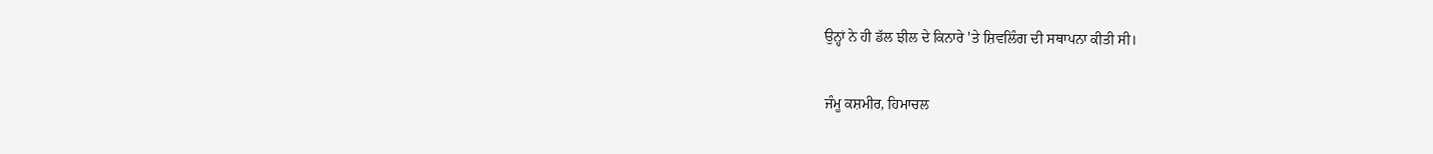ਉਨ੍ਹਾਂ ਨੇ ਹੀ ਡੱਲ ਝੀਲ ਦੇ ਕਿਨਾਰੇ 'ਤੇ ਸ਼ਿਵਲਿੰਗ ਦੀ ਸਥਾਪਨਾ ਕੀਤੀ ਸੀ।

ਜੰਮੂ ਕਸ਼ਮੀਰ, ਹਿਮਾਚਲ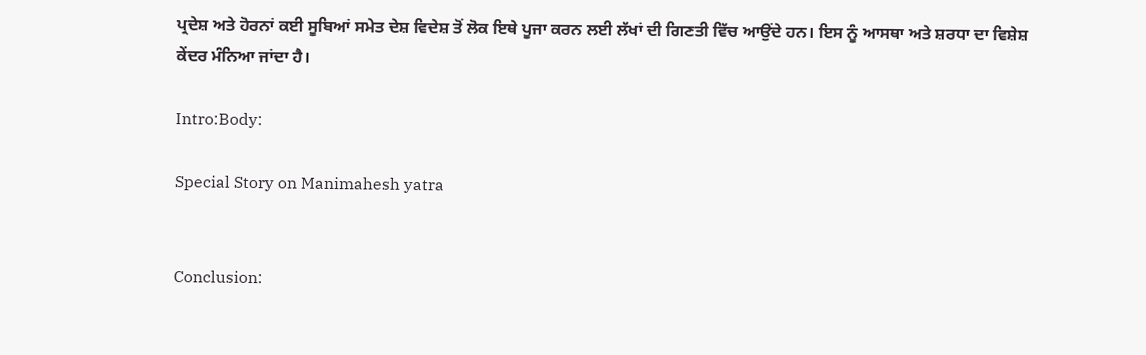ਪ੍ਰਦੇਸ਼ ਅਤੇ ਹੋਰਨਾਂ ਕਈ ਸੂਬਿਆਂ ਸਮੇਤ ਦੇਸ਼ ਵਿਦੇਸ਼ ਤੋਂ ਲੋਕ ਇਥੇ ਪੂਜਾ ਕਰਨ ਲਈ ਲੱਖਾਂ ਦੀ ਗਿਣਤੀ ਵਿੱਚ ਆਉਂਦੇ ਹਨ। ਇਸ ਨੂੰ ਆਸਥਾ ਅਤੇ ਸ਼ਰਧਾ ਦਾ ਵਿਸ਼ੇਸ਼ ਕੇਂਦਰ ਮੰਨਿਆ ਜਾਂਦਾ ਹੈ।

Intro:Body:

Special Story on Manimahesh yatra


Conclusion: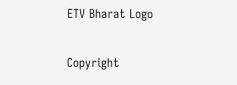ETV Bharat Logo

Copyright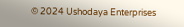© 2024 Ushodaya Enterprises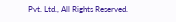Pvt. Ltd., All Rights Reserved.